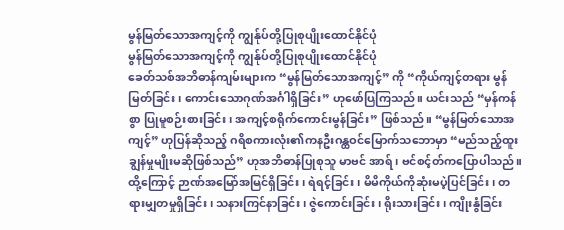မွန်မြတ်သောအကျင့်ကို ကျွန်ုပ်တို့ပြုစုပျိုးထောင်နိုင်ပုံ
မွန်မြတ်သောအကျင့်ကို ကျွန်ုပ်တို့ပြုစုပျိုးထောင်နိုင်ပုံ
ခေတ်သစ်အဘိဓာန်ကျမ်းများက “မွန်မြတ်သောအကျင့်” ကို “ကိုယ်ကျင့်တရား မွန်မြတ်ခြင်း၊ ကောင်းသောဂုဏ်အင်္ဂါရှိခြင်း” ဟုဖော်ပြကြသည်။ ယင်းသည် “မှန်ကန်စွာ ပြုမူစဉ်းစားခြင်း၊ အကျင့်စရိုက်ကောင်းမွန်ခြင်း” ဖြစ်သည်။ “မွန်မြတ်သောအကျင့်” ဟုပြန်ဆိုသည့် ဂရိစကားလုံး၏ကနဦးဂန္ထဝင်မြောက်သဘောမှာ “မည်သည့်ထူးချွန်မှုမျိုးမဆိုဖြစ်သည်” ဟုအဘိဓာန်ပြုစုသူ မာဗင် အာရ်၊ ဗင်စင့်တ်ကပြောပါသည်။ ထို့ကြောင့် ဉာဏ်အမြော်အမြင်ရှိခြင်း၊ ရဲရင့်ခြင်း၊ မိမိကိုယ်ကိုဆုံးမပဲ့ပြင်ခြင်း၊ တရားမျှတမှုရှိခြင်း၊ သနားကြင်နာခြင်း၊ ဇွဲကောင်းခြင်း၊ ရိုးသားခြင်း၊ ကျိုးနွံခြင်း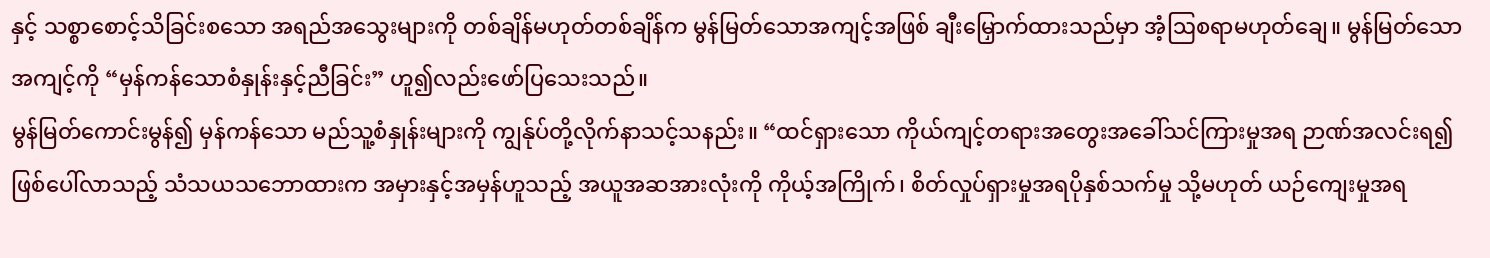နှင့် သစ္စာစောင့်သိခြင်းစသော အရည်အသွေးများကို တစ်ချိန်မဟုတ်တစ်ချိန်က မွန်မြတ်သောအကျင့်အဖြစ် ချီးမြှောက်ထားသည်မှာ အံ့ဩစရာမဟုတ်ချေ။ မွန်မြတ်သောအကျင့်ကို “မှန်ကန်သောစံနှုန်းနှင့်ညီခြင်း” ဟူ၍လည်းဖော်ပြသေးသည်။
မွန်မြတ်ကောင်းမွန်၍ မှန်ကန်သော မည်သူ့စံနှုန်းများကို ကျွန်ုပ်တို့လိုက်နာသင့်သနည်း။ “ထင်ရှားသော ကိုယ်ကျင့်တရားအတွေးအခေါ်သင်ကြားမှုအရ ဉာဏ်အလင်းရ၍ဖြစ်ပေါ်လာသည့် သံသယသဘောထားက အမှားနှင့်အမှန်ဟူသည့် အယူအဆအားလုံးကို ကိုယ့်အကြိုက်၊ စိတ်လှုပ်ရှားမှုအရပိုနှစ်သက်မှု သို့မဟုတ် ယဉ်ကျေးမှုအရ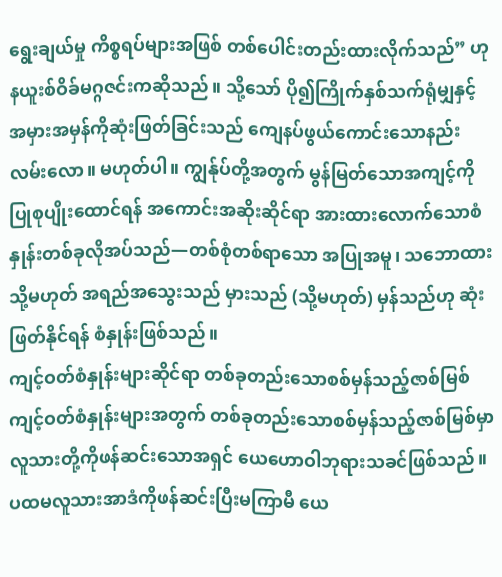ရွေးချယ်မှု ကိစ္စရပ်များအဖြစ် တစ်ပေါင်းတည်းထားလိုက်သည်” ဟုနယူးစ်ဝိခ်မဂ္ဂဇင်းကဆိုသည်။ သို့သော် ပို၍ကြိုက်နှစ်သက်ရုံမျှနှင့် အမှားအမှန်ကိုဆုံးဖြတ်ခြင်းသည် ကျေနပ်ဖွယ်ကောင်းသောနည်းလမ်းလော။ မဟုတ်ပါ။ ကျွန်ုပ်တို့အတွက် မွန်မြတ်သောအကျင့်ကိုပြုစုပျိုးထောင်ရန် အကောင်းအဆိုးဆိုင်ရာ အားထားလောက်သောစံနှုန်းတစ်ခုလိုအပ်သည်—တစ်စုံတစ်ရာသော အပြုအမူ၊ သဘောထား သို့မဟုတ် အရည်အသွေးသည် မှားသည် (သို့မဟုတ်) မှန်သည်ဟု ဆုံးဖြတ်နိုင်ရန် စံနှုန်းဖြစ်သည်။
ကျင့်ဝတ်စံနှုန်းများဆိုင်ရာ တစ်ခုတည်းသောစစ်မှန်သည့်ဇာစ်မြစ်
ကျင့်ဝတ်စံနှုန်းများအတွက် တစ်ခုတည်းသောစစ်မှန်သည့်ဇာစ်မြစ်မှာ လူသားတို့ကိုဖန်ဆင်းသောအရှင် ယေဟောဝါဘုရားသခင်ဖြစ်သည်။ ပထမလူသားအာဒံကိုဖန်ဆင်းပြီးမကြာမီ ယေ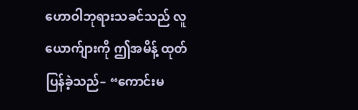ဟောဝါဘုရားသခင်သည် လူယောက်ျားကို ဤအမိန့် ထုတ်ပြန်ခဲ့သည်– “ကောင်းမ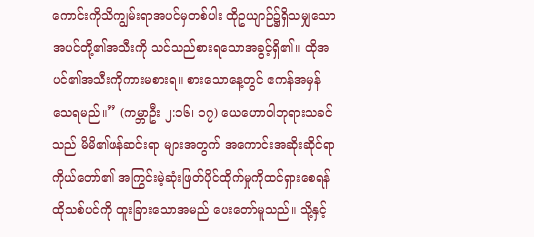ကောင်းကိုသိကျွမ်းရာအပင်မှတစ်ပါး ထိုဥယျာဉ်၌ရှိသမျှသောအပင်တို့၏အသီးကို သင်သည်စားရသောအခွင့်ရှိ၏။ ထိုအပင်၏အသီးကိုကားမစားရ။ စားသောနေ့တွင် ဧကန်အမှန်သေရမည်။” (ကမ္ဘာဦး ၂:၁၆၊ ၁၇) ယေဟောဝါဘုရားသခင်သည် မိမိ၏ဖန်ဆင်းရာ များအတွက် အကောင်းအဆိုးဆိုင်ရာ ကိုယ်တော်၏ အကြွင်းမဲ့ဆုံးဖြတ်ပိုင်ထိုက်မှုကိုထင်ရှားစေရန် ထိုသစ်ပင်ကို ထူးခြားသောအမည် ပေးတော်မူသည်။ သို့နှင့်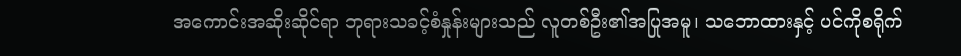အကောင်းအဆိုးဆိုင်ရာ ဘုရားသခင့်စံနှုန်းများသည် လူတစ်ဦး၏အပြုအမူ၊ သဘောထားနှင့် ပင်ကိုစရိုက်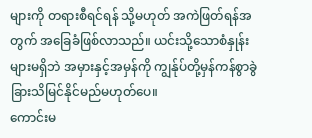များကို တရားစီရင်ရန် သို့မဟုတ် အကဲဖြတ်ရန်အတွက် အခြေခံဖြစ်လာသည်။ ယင်းသို့သောစံနှုန်းများမရှိဘဲ အမှားနှင့်အမှန်ကို ကျွန်ုပ်တို့မှန်ကန်စွာခွဲခြားသိမြင်နိုင်မည်မဟုတ်ပေ။
ကောင်းမ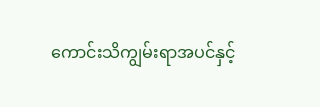ကောင်းသိကျွမ်းရာအပင်နှင့်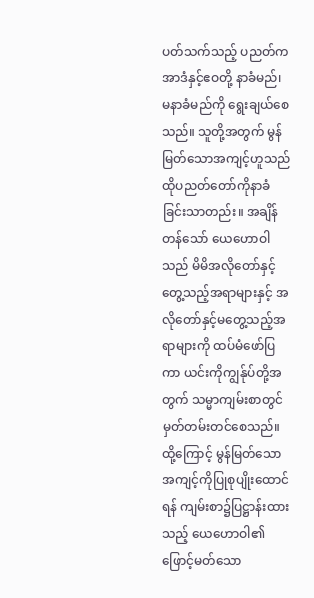ပတ်သက်သည့် ပညတ်က အာဒံနှင့်ဧဝတို့ နာခံမည်၊ မနာခံမည်ကို ရွေးချယ်စေသည်။ သူတို့အတွက် မွန်မြတ်သောအကျင့်ဟူသည် ထိုပညတ်တော်ကိုနာခံခြင်းသာတည်း။ အချိန်တန်သော် ယေဟောဝါသည် မိမိအလိုတော်နှင့်တွေ့သည့်အရာများနှင့် အလိုတော်နှင့်မတွေ့သည့်အရာများကို ထပ်မံဖော်ပြကာ ယင်းကိုကျွန်ုပ်တို့အတွက် သမ္မာကျမ်းစာတွင် မှတ်တမ်းတင်စေသည်။ ထို့ကြောင့် မွန်မြတ်သောအကျင့်ကိုပြုစုပျိုးထောင်ရန် ကျမ်းစာ၌ပြဋ္ဌာန်းထားသည့် ယေဟောဝါ၏ဖြောင့်မတ်သော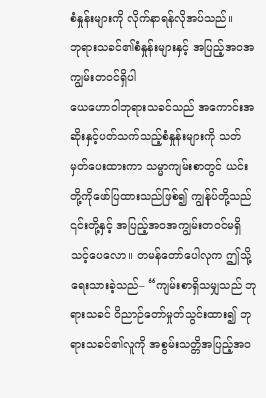စံနှုန်းများကို လိုက်နာရန်လိုအပ်သည်။
ဘုရားသခင်၏စံနှုန်းများနှင့် အပြည့်အဝအကျွမ်းတဝင်ရှိပါ
ယေဟောဝါဘုရားသခင်သည် အကောင်းအဆိုးနှင့်ပတ်သက်သည့်စံနှုန်းများကို သတ်မှတ်ပေးထားကာ သမ္မာကျမ်းစာတွင် ယင်းတို့ကိုဖော်ပြထားသည်ဖြစ်၍ ကျွန်ုပ်တို့သည် ၎င်းတို့နှင့် အပြည့်အဝအကျွမ်းတဝင်မရှိသင့်ပေလော။ တမန်တော်ပေါလုက ဤသို့ရေးသားခဲ့သည်– “ကျမ်းစာရှိသမျှသည် ဘုရားသခင် ဝိညာဉ်တော်မှုတ်သွင်းထား၍ ဘုရားသခင်၏လူကို အစွမ်းသတ္တိအပြည့်အဝ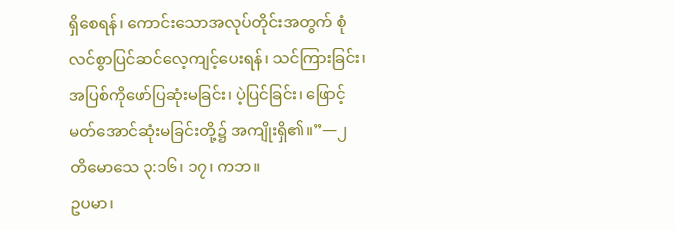ရှိစေရန်၊ ကောင်းသောအလုပ်တိုင်းအတွက် စုံလင်စွာပြင်ဆင်လေ့ကျင့်ပေးရန်၊ သင်ကြားခြင်း၊ အပြစ်ကိုဖော်ပြဆုံးမခြင်း၊ ပဲ့ပြင်ခြင်း၊ ဖြောင့်မတ်အောင်ဆုံးမခြင်းတို့၌ အကျိုးရှိ၏။”—၂ တိမောသေ ၃:၁၆၊ ၁၇၊ ကဘ။
ဥပမာ၊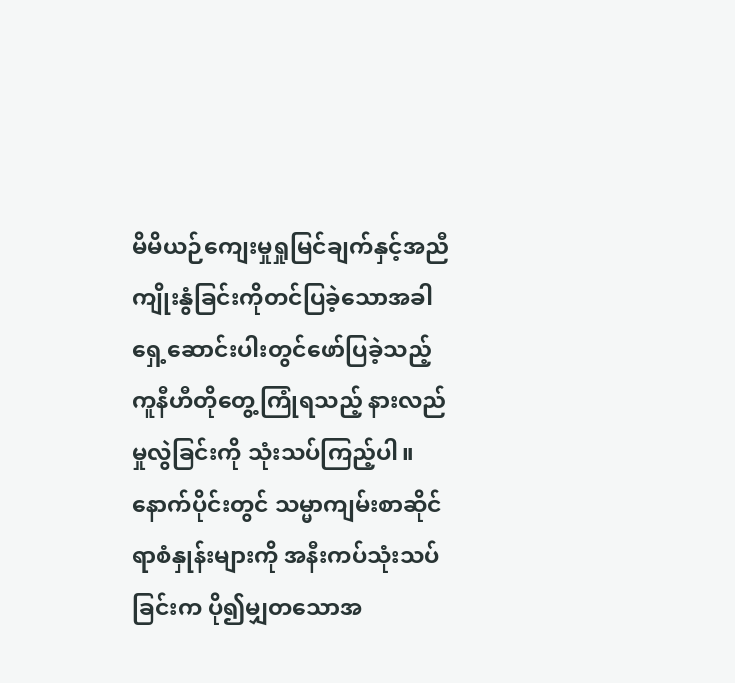မိမိယဉ်ကျေးမှုရှုမြင်ချက်နှင့်အညီ ကျိုးနွံခြင်းကိုတင်ပြခဲ့သောအခါ ရှေ့ဆောင်းပါးတွင်ဖော်ပြခဲ့သည့် ကူနီဟီတိုတွေ့ကြုံရသည့် နားလည်မှုလွဲခြင်းကို သုံးသပ်ကြည့်ပါ။ နောက်ပိုင်းတွင် သမ္မာကျမ်းစာဆိုင်ရာစံနှုန်းများကို အနီးကပ်သုံးသပ်ခြင်းက ပို၍မျှတသောအ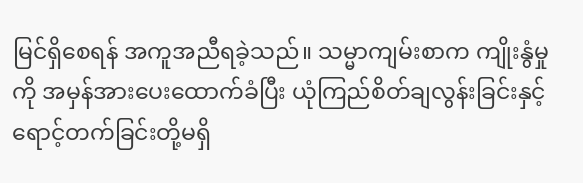မြင်ရှိစေရန် အကူအညီရခဲ့သည်။ သမ္မာကျမ်းစာက ကျိုးနွံမှုကို အမှန်အားပေးထောက်ခံပြီး ယုံကြည်စိတ်ချလွန်းခြင်းနှင့် ရောင့်တက်ခြင်းတို့မရှိ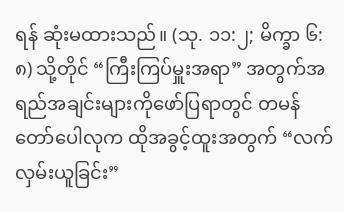ရန် ဆုံးမထားသည်။ (သု. ၁၁:၂; မိက္ခာ ၆:၈) သို့တိုင် “ကြီးကြပ်မှူးအရာ” အတွက်အရည်အချင်းများကိုဖော်ပြရာတွင် တမန်တော်ပေါလုက ထိုအခွင့်ထူးအတွက် “လက်လှမ်းယူခြင်း”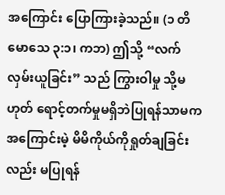အကြောင်း ပြောကြားခဲ့သည်။ (၁ တိမောသေ ၃:၁၊ ကဘ) ဤသို့ “လက်လှမ်းယူခြင်း” သည် ကြွားဝါမှု သို့မဟုတ် ရောင့်တက်မှုမရှိဘဲပြုရန်သာမက အကြောင်းမဲ့ မိမိကိုယ်ကိုရှုတ်ချခြင်းလည်း မပြုရန်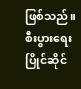ဖြစ်သည်။
စီးပွားရေးပြိုင်ဆိုင်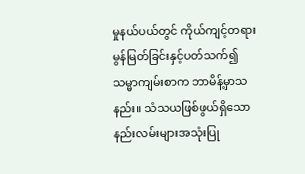မှုနယ်ပယ်တွင် ကိုယ်ကျင့်တရားမွန်မြတ်ခြင်းနှင့်ပတ်သက်၍ သမ္မာကျမ်းစာက ဘာမိန့်မှာသနည်း။ သံသယဖြစ်ဖွယ်ရှိသော နည်းလမ်းများအသုံးပြု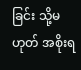ခြင်း သို့မဟုတ် အစိုးရ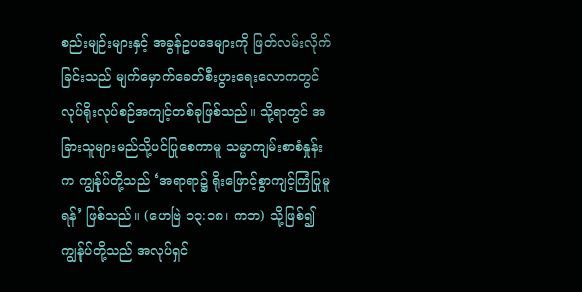စည်းမျဉ်းများနှင့် အခွန်ဥပဒေများကို ဖြတ်လမ်းလိုက်ခြင်းသည် မျက်မှောက်ခေတ်စီးပွားရေးလောကတွင် လုပ်ရိုးလုပ်စဉ်အကျင့်တစ်ခုဖြစ်သည်။ သို့ရာတွင် အခြားသူများမည်သို့ပင်ပြုစေကာမူ သမ္မာကျမ်းစာစံနှုန်းက ကျွန်ုပ်တို့သည် ‘အရာရာ၌ ရိုးဖြောင့်စွာကျင့်ကြံပြုမူရန်’ ဖြစ်သည်။ (ဟေဗြဲ ၁၃:၁၈၊ ကဘ) သို့ဖြစ်၍ ကျွန်ုပ်တို့သည် အလုပ်ရှင်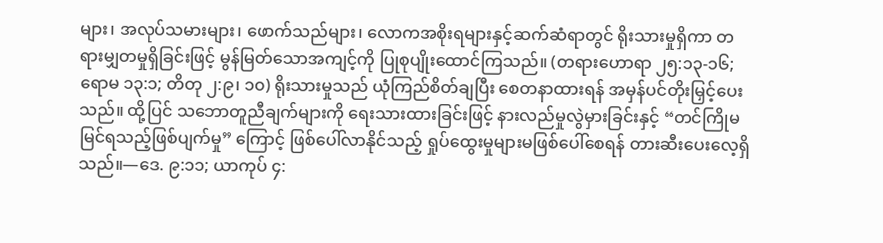များ၊ အလုပ်သမားများ၊ ဖောက်သည်များ၊ လောကအစိုးရများနှင့်ဆက်ဆံရာတွင် ရိုးသားမှုရှိကာ တရားမျှတမှုရှိခြင်းဖြင့် မွန်မြတ်သောအကျင့်ကို ပြုစုပျိုးထောင်ကြသည်။ (တရားဟောရာ ၂၅:၁၃-၁၆; ရောမ ၁၃:၁; တိတု ၂:၉၊ ၁၀) ရိုးသားမှုသည် ယုံကြည်စိတ်ချပြီး စေတနာထားရန် အမှန်ပင်တိုးမြှင့်ပေးသည်။ ထို့ပြင် သဘောတူညီချက်များကို ရေးသားထားခြင်းဖြင့် နားလည်မှုလွဲမှားခြင်းနှင့် “တင်ကြိုမမြင်ရသည့်ဖြစ်ပျက်မှု” ကြောင့် ဖြစ်ပေါ်လာနိုင်သည့် ရှုပ်ထွေးမှုများမဖြစ်ပေါ်စေရန် တားဆီးပေးလေ့ရှိသည်။—ဒေ. ၉:၁၁; ယာကုပ် ၄: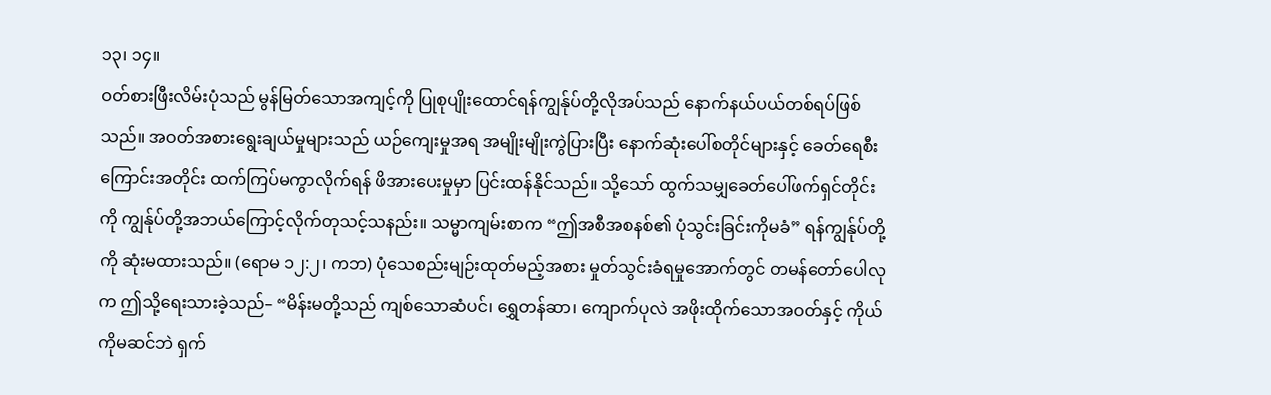၁၃၊ ၁၄။
ဝတ်စားဖြီးလိမ်းပုံသည် မွန်မြတ်သောအကျင့်ကို ပြုစုပျိုးထောင်ရန်ကျွန်ုပ်တို့လိုအပ်သည် နောက်နယ်ပယ်တစ်ရပ်ဖြစ်သည်။ အဝတ်အစားရွေးချယ်မှုများသည် ယဉ်ကျေးမှုအရ အမျိုးမျိုးကွဲပြားပြီး နောက်ဆုံးပေါ်စတိုင်များနှင့် ခေတ်ရေစီးကြောင်းအတိုင်း ထက်ကြပ်မကွာလိုက်ရန် ဖိအားပေးမှုမှာ ပြင်းထန်နိုင်သည်။ သို့သော် ထွက်သမျှခေတ်ပေါ်ဖက်ရှင်တိုင်းကို ကျွန်ုပ်တို့အဘယ်ကြောင့်လိုက်တုသင့်သနည်း။ သမ္မာကျမ်းစာက “ဤအစီအစနစ်၏ ပုံသွင်းခြင်းကိုမခံ” ရန်ကျွန်ုပ်တို့ကို ဆုံးမထားသည်။ (ရောမ ၁၂:၂၊ ကဘ) ပုံသေစည်းမျဉ်းထုတ်မည့်အစား မှုတ်သွင်းခံရမှုအောက်တွင် တမန်တော်ပေါလုက ဤသို့ရေးသားခဲ့သည်– “မိန်းမတို့သည် ကျစ်သောဆံပင်၊ ရွှေတန်ဆာ၊ ကျောက်ပုလဲ အဖိုးထိုက်သောအဝတ်နှင့် ကိုယ်ကိုမဆင်ဘဲ ရှက်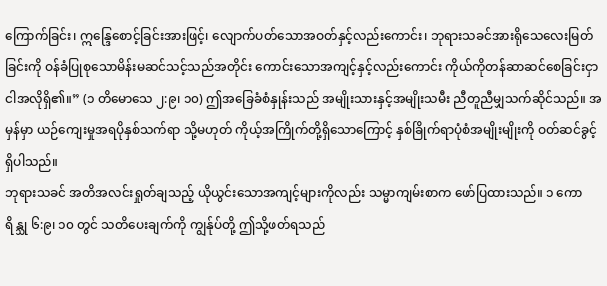ကြောက်ခြင်း၊ ဣန္ဒြေစောင့်ခြင်းအားဖြင့်၊ လျောက်ပတ်သောအဝတ်နှင့်လည်းကောင်း၊ ဘုရားသခင်အားရိုသေလေးမြတ်ခြင်းကို ဝန်ခံပြုစုသောမိန်းမဆင်သင့်သည်အတိုင်း ကောင်းသောအကျင့်နှင့်လည်းကောင်း ကိုယ်ကိုတန်ဆာဆင်စေခြင်းငှာ ငါအလိုရှိ၏။” (၁ တိမောသေ ၂:၉၊ ၁၀) ဤအခြေခံစံနှုန်းသည် အမျိုးသားနှင့်အမျိုးသမီး ညီတူညီမျှသက်ဆိုင်သည်။ အမှန်မှာ ယဉ်ကျေးမှုအရပိုနှစ်သက်ရာ သို့မဟုတ် ကိုယ့်အကြိုက်တို့ရှိသောကြောင့် နှစ်ခြိုက်ရာပုံစံအမျိုးမျိုးကို ဝတ်ဆင်ခွင့်ရှိပါသည်။
ဘုရားသခင် အတိအလင်းရှုတ်ချသည့် ယိုယွင်းသောအကျင့်များကိုလည်း သမ္မာကျမ်းစာက ဖော်ပြထားသည်။ ၁ ကောရိန္သု ၆:၉၊ ၁၀ တွင် သတိပေးချက်ကို ကျွန်ုပ်တို့ ဤသို့ဖတ်ရသည်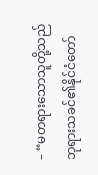– “မတရားသောသူတို့သည် ဘုရားသခင်၏နိုင်ငံတော်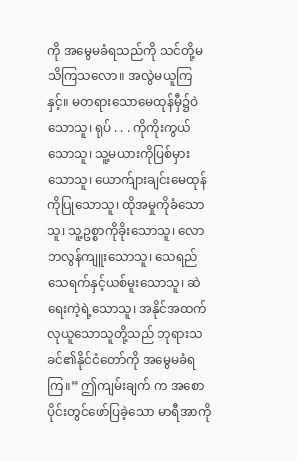ကို အမွေမခံရသည်ကို သင်တို့မသိကြသလော။ အလွဲမယူကြနှင့်။ မတရားသောမေထုန်မှီ၌ဝဲသောသူ၊ ရုပ် . . . ကိုကိုးကွယ်သောသူ၊ သူ့မယားကိုပြစ်မှားသောသူ၊ ယောက်ျားချင်းမေထုန်ကိုပြုသောသူ၊ ထိုအမှုကိုခံသောသူ၊ သူ့ဥစ္စာကိုခိုးသောသူ၊ လောဘလွန်ကျူးသောသူ၊ သေရည်သေရက်နှင့်ယစ်မူးသောသူ၊ ဆဲရေးကဲ့ရဲ့သောသူ၊ အနိုင်အထက်လုယူသောသူတို့သည် ဘုရားသခင်၏နိုင်ငံတော်ကို အမွေမခံရကြ။” ဤကျမ်းချက် က အစောပိုင်းတွင်ဖော်ပြခဲ့သော မာရီအာကို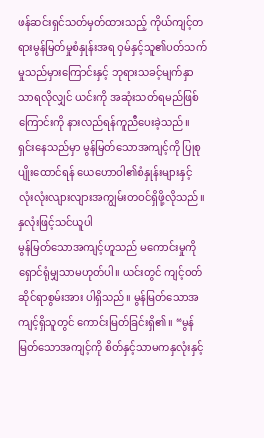ဖန်ဆင်းရှင်သတ်မှတ်ထားသည့် ကိုယ်ကျင့်တရားမွန်မြတ်မှုစံနှုန်းအရ ဝှမ်နှင့်သူ၏ပတ်သက်မှုသည်မှားကြောင်းနှင့် ဘုရားသခင့်မျက်နှာသာရလိုလျှင် ယင်းကို အဆုံးသတ်ရမည်ဖြစ်ကြောင်းကို နားလည်ရန်ကူညီပေးခဲ့သည်။ ရှင်းနေသည်မှာ မွန်မြတ်သောအကျင့်ကို ပြုစုပျိုးထောင်ရန် ယေဟောဝါ၏စံနှုန်းများနှင့် လုံးလုံးလျားလျားအကျွမ်းတဝင်ရှိဖို့လိုသည်။
နှလုံးဖြင့်သင်ယူပါ
မွန်မြတ်သောအကျင့်ဟူသည် မကောင်းမှုကို ရှောင်ရုံမျှသာမဟုတ်ပါ။ ယင်းတွင် ကျင့်ဝတ်ဆိုင်ရာစွမ်းအား ပါရှိသည်။ မွန်မြတ်သောအကျင့်ရှိသူတွင် ကောင်းမြတ်ခြင်းရှိ၏။ “မွန်မြတ်သောအကျင့်ကို စိတ်နှင့်သာမကနှလုံးနှင့်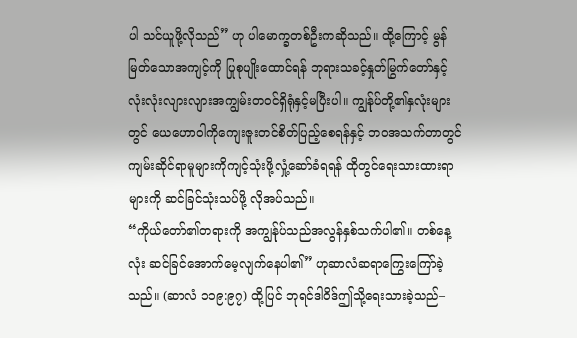ပါ သင်ယူဖို့လိုသည်” ဟု ပါမောက္ခတစ်ဦးကဆိုသည်။ ထို့ကြောင့် မွန်မြတ်သောအကျင့်ကို ပြုစုပျိုးထောင်ရန် ဘုရားသခင့်နှုတ်မြွက်တော်နှင့် လုံးလုံးလျားလျားအကျွမ်းတဝင်ရှိရုံနှင့်မပြီးပါ။ ကျွန်ုပ်တို့၏နှလုံးများတွင် ယေဟောဝါကိုကျေးဇူးတင်စိတ်ပြည့်စေရန်နှင့် ဘဝအသက်တာတွင် ကျမ်းဆိုင်ရာမူများကိုကျင့်သုံးဖို့လှုံ့ဆော်ခံရရန် ထိုတွင်ရေးသားထားရာများကို ဆင်ခြင်သုံးသပ်ဖို့ လိုအပ်သည်။
“ကိုယ်တော်၏တရားကို အကျွန်ုပ်သည်အလွန်နှစ်သက်ပါ၏။ တစ်နေ့လုံး ဆင်ခြင်အောက်မေ့လျက်နေပါ၏” ဟုဆာလံဆရာကြွေးကြော်ခဲ့သည်။ (ဆာလံ ၁၁၉:၉၇) ထို့ပြင် ဘုရင်ဒါဝိဒ်ဤသို့ရေးသားခဲ့သည်–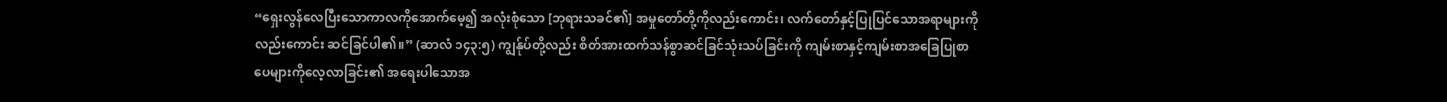“ရှေးလွန်လေပြီးသောကာလကိုအောက်မေ့၍ အလုံးစုံသော [ဘုရားသခင်၏] အမှုတော်တို့ကိုလည်းကောင်း၊ လက်တော်နှင့်ပြုပြင်သောအရာများကိုလည်းကောင်း ဆင်ခြင်ပါ၏။” (ဆာလံ ၁၄၃:၅) ကျွန်ုပ်တို့လည်း စိတ်အားထက်သန်စွာဆင်ခြင်သုံးသပ်ခြင်းကို ကျမ်းစာနှင့်ကျမ်းစာအခြေပြုစာပေများကိုလေ့လာခြင်း၏ အရေးပါသောအ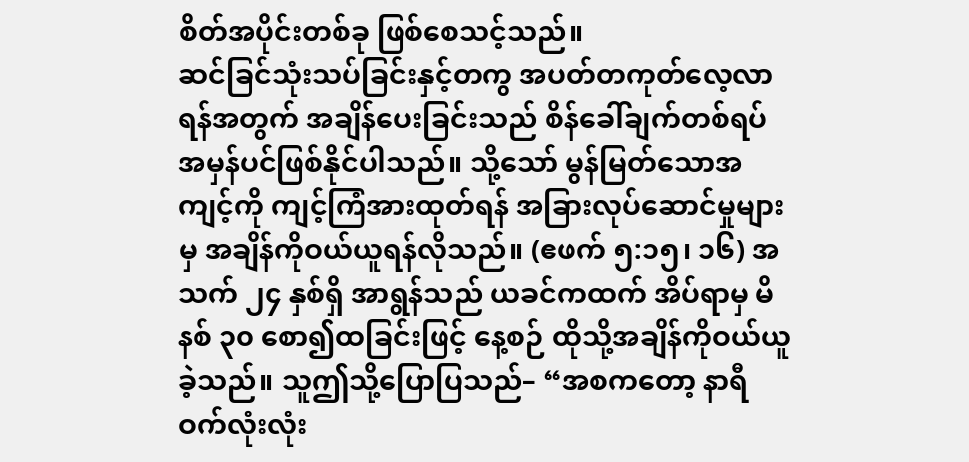စိတ်အပိုင်းတစ်ခု ဖြစ်စေသင့်သည်။
ဆင်ခြင်သုံးသပ်ခြင်းနှင့်တကွ အပတ်တကုတ်လေ့လာရန်အတွက် အချိန်ပေးခြင်းသည် စိန်ခေါ်ချက်တစ်ရပ် အမှန်ပင်ဖြစ်နိုင်ပါသည်။ သို့သော် မွန်မြတ်သောအကျင့်ကို ကျင့်ကြံအားထုတ်ရန် အခြားလုပ်ဆောင်မှုများမှ အချိန်ကိုဝယ်ယူရန်လိုသည်။ (ဧဖက် ၅:၁၅၊ ၁၆) အသက် ၂၄ နှစ်ရှိ အာရွန်သည် ယခင်ကထက် အိပ်ရာမှ မိနစ် ၃၀ စော၍ထခြင်းဖြင့် နေ့စဉ် ထိုသို့အချိန်ကိုဝယ်ယူခဲ့သည်။ သူဤသို့ပြောပြသည်– “အစကတော့ နာရီဝက်လုံးလုံး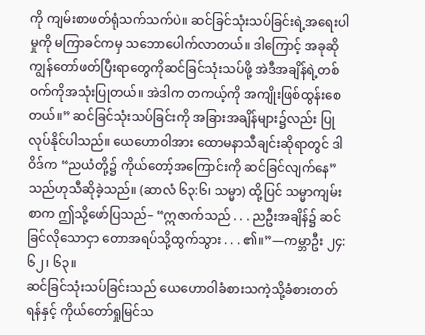ကို ကျမ်းစာဖတ်ရုံသက်သက်ပဲ။ ဆင်ခြင်သုံးသပ်ခြင်းရဲ့အရေးပါမှုကို မကြာခင်ကမှ သဘောပေါက်လာတယ်။ ဒါကြောင့် အခုဆို ကျွန်တော်ဖတ်ပြီးရာတွေကိုဆင်ခြင်သုံးသပ်ဖို့ အဲဒီအချိန်ရဲ့တစ်ဝက်ကိုအသုံးပြုတယ်။ အဲဒါက တကယ့်ကို အကျိုးဖြစ်ထွန်းစေတယ်။” ဆင်ခြင်သုံးသပ်ခြင်းကို အခြားအချိန်များ၌လည်း ပြုလုပ်နိုင်ပါသည်။ ယေဟောဝါအား ထောမနာသီချင်းဆိုရာတွင် ဒါဝိဒ်က “ညယံတို့၌ ကိုယ်တော့်အကြောင်းကို ဆင်ခြင်လျက်နေ” သည်ဟုသီဆိုခဲ့သည်။ (ဆာလံ ၆၃:၆၊ သမ္မာ) ထို့ပြင် သမ္မာကျမ်းစာက ဤသို့ဖော်ပြသည်– “ဣဇာက်သည် . . . ညဦးအချိန်၌ ဆင်ခြင်လိုသောငှာ တောအရပ်သို့ထွက်သွား . . . ၏။”—ကမ္ဘာဦး ၂၄:၆၂၊ ၆၃။
ဆင်ခြင်သုံးသပ်ခြင်းသည် ယေဟောဝါခံစားသကဲ့သို့ခံစားတတ်ရန်နှင့် ကိုယ်တော်ရှုမြင်သ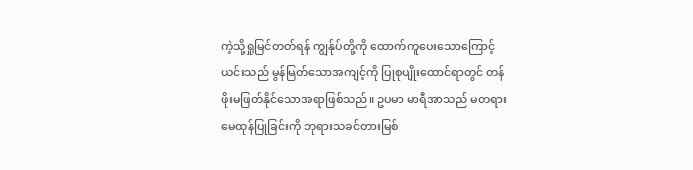ကဲ့သို့ရှုမြင်တတ်ရန် ကျွန်ုပ်တို့ကို ထောက်ကူပေးသောကြောင့် ယင်းသည် မွန်မြတ်သောအကျင့်ကို ပြုစုပျိုးထောင်ရာတွင် တန်ဖိုးမဖြတ်နိုင်သောအရာဖြစ်သည်။ ဥပမာ မာရီအာသည် မတရားမေထုန်ပြုခြင်းကို ဘုရားသခင်တားမြစ်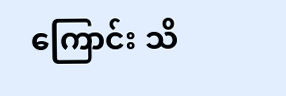ကြောင်း သိ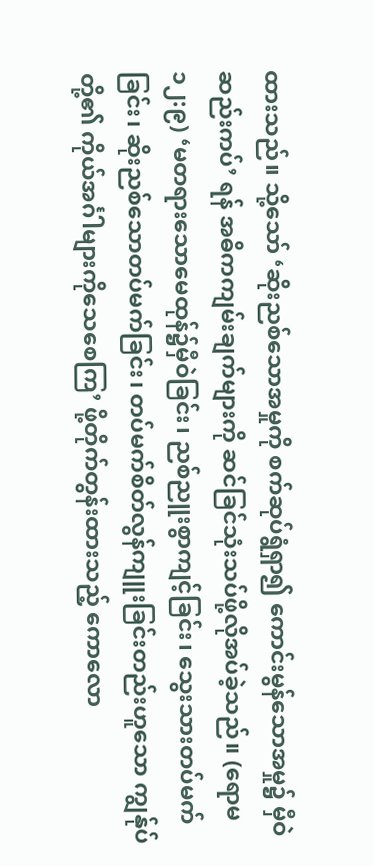ထားသည်။ သို့သော် ‘ဆိုးညစ်သောအမှုကို စက်ဆုပ်ရွံရှာ၍ ကောင်းမွန်သောအမှု၌ မှီဝဲဆည်းကပ်’ ရန် အဓိကကျမ်းချက်များကို ဆင်ခြင်သုံးသပ်ဖို့လိုအပ်ခဲ့သည်။ (ရောမ ၁၂:၉) ‘မတရားသောမေထုန်၌မှီဝဲခြင်း၊ ညစ်ညူးစွာကျင့်ခြင်း၊ သွေးသားတပ်မက်ခြင်း၊ ဆိုးညစ်သောတပ်မက်ခြင်း၊ တပ်မက်စိတ်လွန်ကျူးခြင်းတည်းဟူသော ကျွန်ုပ်တို့၏ ကိုယ်အင်္ဂါများကိုသေစေကြ’ ဖို့တိုက်တွန်းထားသည့် ကောလော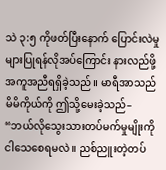သဲ ၃:၅ ကိုဖတ်ပြီးနောက် ပြောင်းလဲမှုများပြုရန်လိုအပ်ကြောင်း နားလည်ဖို့အကူအညီရရှိခဲ့သည်။ မာရီအာသည် မိမိကိုယ်ကို ဤသို့မေးခဲ့သည်– “ဘယ်လိုသွေးသားတပ်မက်မှုမျိုးကို ငါသေစေရမလဲ။ ညစ်ညူးတဲ့တပ်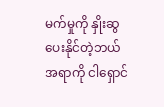မက်မှုကို နှိုးဆွပေးနိုင်တဲ့ဘယ်အရာကို ငါရှောင်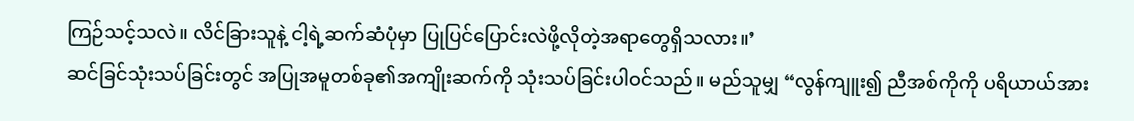ကြဉ်သင့်သလဲ။ လိင်ခြားသူနဲ့ ငါ့ရဲ့ဆက်ဆံပုံမှာ ပြုပြင်ပြောင်းလဲဖို့လိုတဲ့အရာတွေရှိသလား။’
ဆင်ခြင်သုံးသပ်ခြင်းတွင် အပြုအမူတစ်ခု၏အကျိုးဆက်ကို သုံးသပ်ခြင်းပါဝင်သည်။ မည်သူမျှ “လွန်ကျူး၍ ညီအစ်ကိုကို ပရိယာယ်အား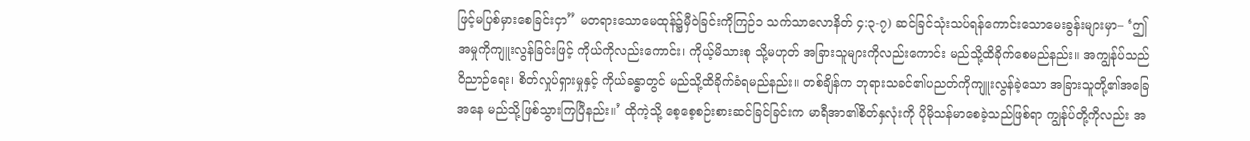ဖြင့်မပြစ်မှားစေခြင်းငှာ” မတရားသောမေထုန်၌မှီဝဲခြင်းကိုကြဉ်၁ သက်သာလောနိတ် ၄:၃-၇) ဆင်ခြင်သုံးသပ်ရန်ကောင်းသောမေးခွန်းများမှာ– ‘ဤအမှုကိုကျူးလွန်ခြင်းဖြင့် ကိုယ်ကိုလည်းကောင်း၊ ကိုယ့်မိသားစု သို့မဟုတ် အခြားသူများကိုလည်းကောင်း မည်သို့ထိခိုက်စေမည်နည်း။ အကျွန်ုပ်သည် ဝိညာဉ်ရေး၊ စိတ်လှုပ်ရှားမှုနှင့် ကိုယ်ခန္ဓာတွင် မည်သို့ထိခိုက်ခံရမည်နည်း။ တစ်ချိန်က ဘုရားသခင်၏ပညတ်ကိုကျူးလွန်ခဲ့သော အခြားသူတို့၏အခြေအနေ မည်သို့ဖြစ်သွားကြပြီနည်း။’ ထိုကဲ့သို့ စေ့စေ့စဉ်းစားဆင်ခြင်ခြင်းက မာရီအာ၏စိတ်နှလုံးကို ပိုမိုသန်မာစေခဲ့သည်ဖြစ်ရာ ကျွန်ုပ်တို့ကိုလည်း အ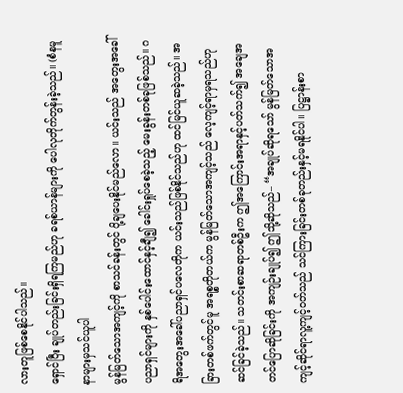လားတူဖြစ်စေနိုင်ပါသည်။
ရှောင်ပြီး ချုပ်တည်းခြင်းရှိရကြမည်ဟု ခရစ်ယာန်များကို ပေါလုတိုက်တွန်းခဲ့သည်။ (စံနမူနာများမှသင်ယူပါ
မွန်မြတ်သောအကျင့်ကို စာသင်ခန်းတွင် ပို့ချပေးနိုင်မည်လော။ ယင်းသည် အတွေးအခေါ်ပညာရှင်များကို နှစ်ပေါင်းထောင်နှင့်ချီ၍ ခေါင်းရှုပ်စေခဲ့သည့် မေးခွန်းတစ်ခုဖြစ်သည်။ ဂရိအတွေးအခေါ်ပညာရှင်ပလေတိုက ယင်းသည်ဖြစ်နိုင်သည်ဟု ထင်မြင်ယူဆခဲ့သည်။ အခြားတစ်ဖက်တွင်မူ အရစ္စတိုတယ်က မွန်မြတ်သောအကျင့်သည် လေ့ကျင့်ရာမှရသည်ဟု ဆင်ခြင်ခဲ့သည်။ သတင်းစာဆရာတစ်ဦးက ဤအကြောင်းအရာနှင့်ပတ်သက်၍ အချေအတင်ပြောဆိုခြင်းကို အကျဉ်းချုပ်၍ ဤသို့ဆိုသည်– “အချုပ်ဆိုရသော် မွန်မြတ်သောအကျင့်ဆိုင်ရာလူ့ကျင့်ဝတ်သည် သင်ကြားခြင်းတစ်ခုတည်းနှင့်မရနိုင်ပါ။ ပြဋ္ဌာန်းစာ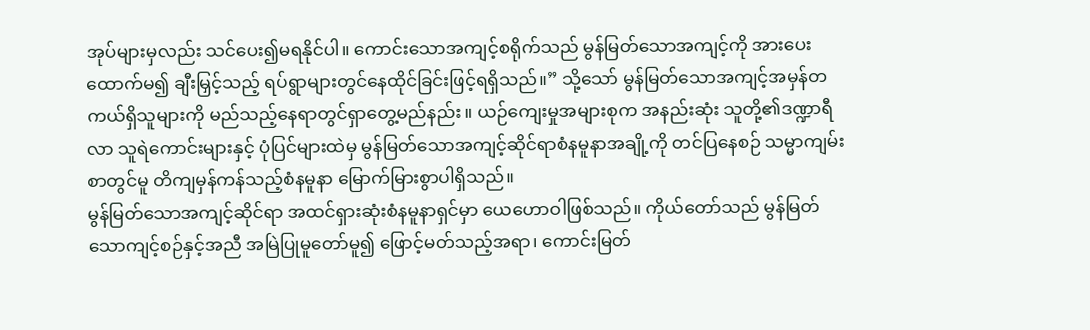အုပ်များမှလည်း သင်ပေး၍မရနိုင်ပါ။ ကောင်းသောအကျင့်စရိုက်သည် မွန်မြတ်သောအကျင့်ကို အားပေးထောက်မ၍ ချီးမြှင့်သည့် ရပ်ရွာများတွင်နေထိုင်ခြင်းဖြင့်ရရှိသည်။” သို့သော် မွန်မြတ်သောအကျင့်အမှန်တကယ်ရှိသူများကို မည်သည့်နေရာတွင်ရှာတွေ့မည်နည်း။ ယဉ်ကျေးမှုအများစုက အနည်းဆုံး သူတို့၏ဒဏ္ဍာရီလာ သူရဲကောင်းများနှင့် ပုံပြင်များထဲမှ မွန်မြတ်သောအကျင့်ဆိုင်ရာစံနမူနာအချို့ကို တင်ပြနေစဉ် သမ္မာကျမ်းစာတွင်မူ တိကျမှန်ကန်သည့်စံနမူနာ မြောက်မြားစွာပါရှိသည်။
မွန်မြတ်သောအကျင့်ဆိုင်ရာ အထင်ရှားဆုံးစံနမူနာရှင်မှာ ယေဟောဝါဖြစ်သည်။ ကိုယ်တော်သည် မွန်မြတ်သောကျင့်စဉ်နှင့်အညီ အမြဲပြုမူတော်မူ၍ ဖြောင့်မတ်သည့်အရာ၊ ကောင်းမြတ်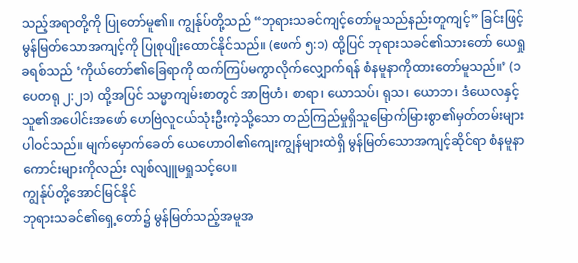သည့်အရာတို့ကို ပြုတော်မူ၏။ ကျွန်ုပ်တို့သည် “ဘုရားသခင်ကျင့်တော်မူသည်နည်းတူကျင့်” ခြင်းဖြင့် မွန်မြတ်သောအကျင့်ကို ပြုစုပျိုးထောင်နိုင်သည်။ (ဧဖက် ၅:၁) ထို့ပြင် ဘုရားသခင်၏သားတော် ယေရှုခရစ်သည် ‘ကိုယ်တော်၏ခြေရာကို ထက်ကြပ်မကွာလိုက်လျှောက်ရန် စံနမူနာကိုထားတော်မူသည်။’ (၁ ပေတရု ၂:၂၁) ထို့အပြင် သမ္မာကျမ်းစာတွင် အာဗြဟံ၊ စာရာ၊ ယောသပ်၊ ရုသ၊ ယောဘ၊ ဒံယေလနှင့် သူ၏အပေါင်းအဖော် ဟေဗြဲလူငယ်သုံးဦးကဲ့သို့သော တည်ကြည်မှုရှိသူမြောက်မြားစွာ၏မှတ်တမ်းများ ပါဝင်သည်။ မျက်မှောက်ခေတ် ယေဟောဝါ၏ကျေးကျွန်များထဲရှိ မွန်မြတ်သောအကျင့်ဆိုင်ရာ စံနမူနာကောင်းများကိုလည်း လျစ်လျူမရှုသင့်ပေ။
ကျွန်ုပ်တို့အောင်မြင်နိုင်
ဘုရားသခင်၏ရှေ့တော်၌ မွန်မြတ်သည့်အမူအ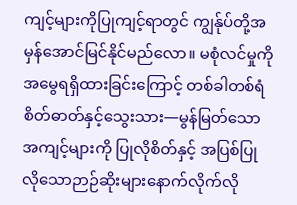ကျင့်များကိုပြုကျင့်ရာတွင် ကျွန်ုပ်တို့အမှန်အောင်မြင်နိုင်မည်လော။ မစုံလင်မှုကိုအမွေရရှိထားခြင်းကြောင့် တစ်ခါတစ်ရံ စိတ်ဓာတ်နှင့်သွေးသား—မွန်မြတ်သောအကျင့်များကို ပြုလိုစိတ်နှင့် အပြစ်ပြုလိုသောဉာဉ်ဆိုးများနောက်လိုက်လို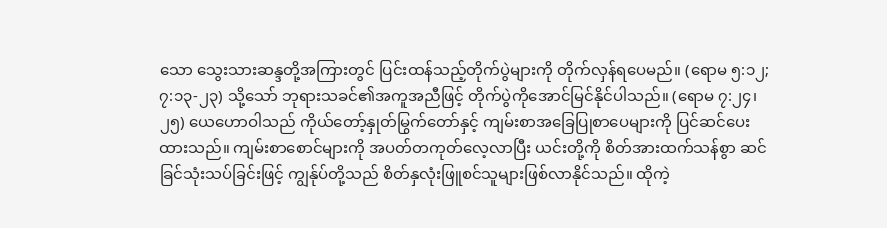သော သွေးသားဆန္ဒတို့အကြားတွင် ပြင်းထန်သည့်တိုက်ပွဲများကို တိုက်လှန်ရပေမည်။ (ရောမ ၅:၁၂; ၇:၁၃-၂၃) သို့သော် ဘုရားသခင်၏အကူအညီဖြင့် တိုက်ပွဲကိုအောင်မြင်နိုင်ပါသည်။ (ရောမ ၇:၂၄၊ ၂၅) ယေဟောဝါသည် ကိုယ်တော့်နှုတ်မြွက်တော်နှင့် ကျမ်းစာအခြေပြုစာပေများကို ပြင်ဆင်ပေးထားသည်။ ကျမ်းစာစောင်များကို အပတ်တကုတ်လေ့လာပြီး ယင်းတို့ကို စိတ်အားထက်သန်စွာ ဆင်ခြင်သုံးသပ်ခြင်းဖြင့် ကျွန်ုပ်တို့သည် စိတ်နှလုံးဖြူစင်သူများဖြစ်လာနိုင်သည်။ ထိုကဲ့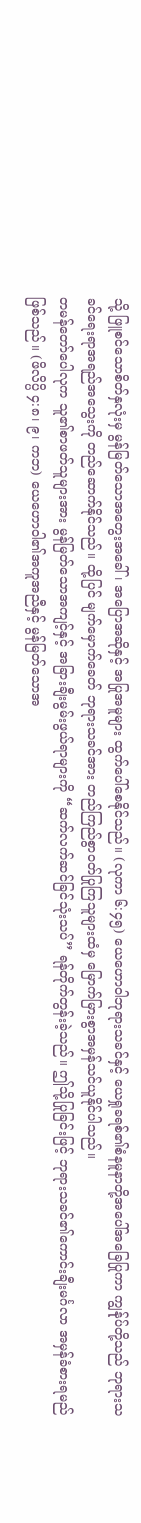သို့ ဖြူစင်သောစိတ်နှလုံးမှ မွန်မြတ်သောအတွေးအခေါ်၊ အပြောအဆိုနှင့် အပြုအမူများ ထွက်ပေါ်စေနိုင်သည်။ (လုကာ ၆:၄၅) ယေဟောဝါဘုရားသခင်နှင့် ယေရှုခရစ်၏စံနမူနာတို့အပေါ်အခြေပြုကာ ကျွန်ုပ်တို့သည် ဘုရားသခင်ရေးရာအရည်အသွေးကို တည်ဆောက်နိုင်သည်။ ထို့ပြင် မျက်မှောက်ခေတ် ဘုရားသခင်အား တည်ကြည်စွာဝတ်ပြုကြသူများထံမှ မြောက်မြားစွာအမှန်သင်ယူနိုင်ပါသည်။
တမန်တော်ပေါလုက သူ၏စာဖတ်သူများအား မွန်မြတ်သောအကျင့်နှင့် အခြားချီးမွမ်းဖွယ်ရာများကို “ဆက်လက်ဆင်ခြင်သုံးသပ်” ရန်တိုက်တွန်းခဲ့သည်။ ဤသို့ပြုခြင်းဖြင့် ဘုရားသခင်၏ကောင်းချီးမင်္ဂလာ အမှန်ခံစားရမည်ဖြစ်သည်။ (ဖိလိပ္ပိ ၄:၈၊ ၉၊ ကဘ) ယေဟောဝါ၏အကူအညီနှင့် မွန်မြတ်သောအ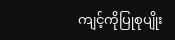ကျင့်ကိုပြုစုပျိုး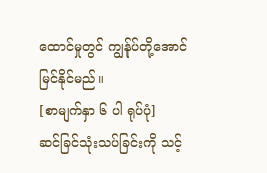ထောင်မှုတွင် ကျွန်ုပ်တို့အောင်မြင်နိုင်မည်။
[စာမျက်နှာ ၆ ပါ ရုပ်ပုံ]
ဆင်ခြင်သုံးသပ်ခြင်းကို သင့်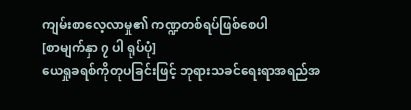ကျမ်းစာလေ့လာမှု၏ ကဏ္ဍတစ်ရပ်ဖြစ်စေပါ
[စာမျက်နှာ ၇ ပါ ရုပ်ပုံ]
ယေရှုခရစ်ကိုတုပခြင်းဖြင့် ဘုရားသခင်ရေးရာအရည်အ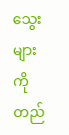သွေးများကိုတည်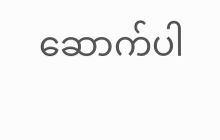ဆောက်ပါ